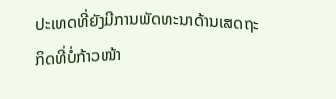ປະເທດທີ່ຍັງມີການພັດທະນາດ້ານເສດຖະກິດທີ່ບໍ່ກ້າວໜ້າ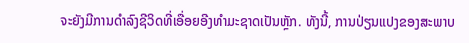ຈະຍັງມີການດຳລົງຊີວິດທີ່ເອື່ອຍອີງທໍາມະຊາດເປັນຫຼັກ. ທັງນີ້, ການປ່ຽນແປງຂອງສະພາບ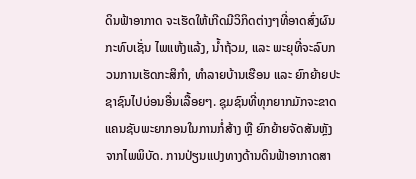ດິນຟ້າອາກາດ ຈະເຮັດໃຫ້ເກີດມີວິກິດຕ່າງໆທີ່ອາດສົ່ງຜົນກະທົບເຊັ່ນ ໄພແຫ້ງແລ້ງ, ນໍ້າຖ້ວມ, ແລະ ພະຍຸທີ່ຈະລົບກວນການເຮັດກະສິກໍາ, ທໍາລາຍບ້ານເຮືອນ ແລະ ຍົກຍ້າຍປະຊາຊົນໄປບ່ອນອື່ນເລື້ອຍໆ. ຊຸມຊົນທີ່ທຸກຍາກມັກຈະຂາດແຄນຊັບພະຍາກອນໃນການກໍ່ສ້າງ ຫຼື ຍົກຍ້າຍຈັດສັນຫຼັງຈາກໄພພິບັດ. ການປ່ຽນແປງທາງດ້ານດິນຟ້າອາກາດສາ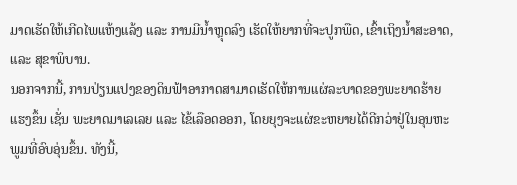ມາດເຮັດໃຫ້ເກີດໄພແຫ້ງແລ້ງ ແລະ ການມີນ້ຳຫຼຸດລົງ ເຮັດໃຫ້ຍາກທີ່ຈະປູກພືດ, ເຂົ້າເຖິງນ້ຳສະອາດ, ແລະ ສຸຂາພິບານ.
ນອກຈາກນີ້, ການປ່ຽນແປງຂອງດິນຟ້າອາກາດສາມາດເຮັດໃຫ້ການແຜ່ລະບາດຂອງພະຍາດຮ້າຍແຮງຂຶ້ນ ເຊັ່ນ ພະຍາດມາເລເລຍ ແລະ ໄຂ້ເລືອດອອກ, ໂດຍຍຸງຈະແຜ່ຂະຫຍາຍໄດ້ດີກວ່າຢູ່ໃນອຸນຫະພູມທີ່ອົບອຸ່ນຂຶ້ນ. ທັງນີ້,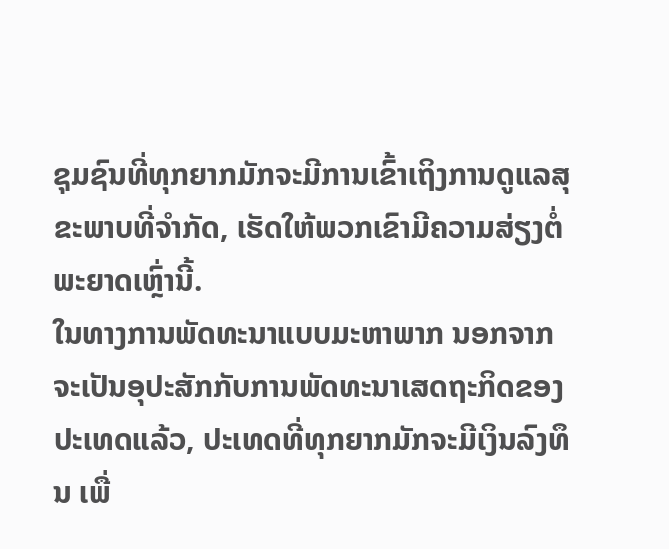ຊຸມຊົນທີ່ທຸກຍາກມັກຈະມີການເຂົ້າເຖິງການດູແລສຸຂະພາບທີ່ຈໍາກັດ, ເຮັດໃຫ້ພວກເຂົາມີຄວາມສ່ຽງຕໍ່ພະຍາດເຫຼົ່ານີ້.
ໃນທາງການພັດທະນາແບບມະຫາພາກ ນອກຈາກຈະເປັນອຸປະສັກກັບການພັດທະນາເສດຖະກິດຂອງປະເທດແລ້ວ, ປະເທດທີ່ທຸກຍາກມັກຈະມີເງິນລົງທຶນ ເພື່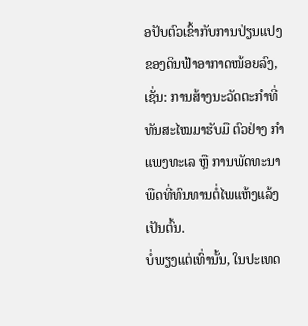ອປັບຕົວເຂົ້າກັບການປ່ຽນແປງຂອງດິນຟ້າອາກາດໜ້ອຍລົງ, ເຊັ່ນ: ການສ້າງນະວັດຕະກຳທີ່ທັນສະໄໝມາຮັບມື ຕົວຢ່າງ ກຳແພງທະເລ ຫຼື ການພັດທະນາພືດທີ່ທົນທານຕໍ່ໄພແຫ້ງແລ້ງ ເປັນຕົ້ນ.
ບໍ່ພຽງແຕ່ເທົ່ານັ້ນ, ໃນປະເທດ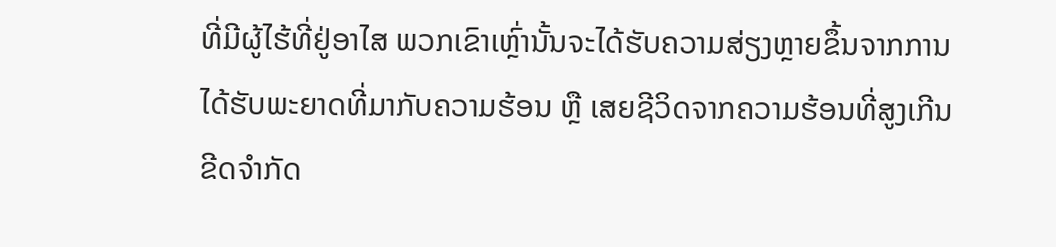ທີ່ມີຜູ້ໄຮ້ທີ່ຢູ່ອາໄສ ພວກເຂົາເຫຼົ່ານັ້ນຈະໄດ້ຮັບຄວາມສ່ຽງຫຼາຍຂຶ້ນຈາກການໄດ້ຮັບພະຍາດທີ່ມາກັບຄວາມຮ້ອນ ຫຼື ເສຍຊີວິດຈາກຄວາມຮ້ອນທີ່ສູງເກີນຂີດຈຳກັດ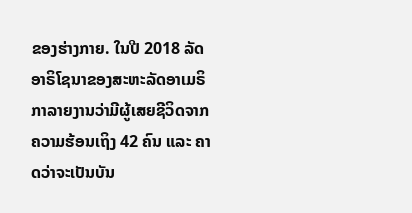ຂອງຮ່າງກາຍ. ໃນປີ 2018 ລັດອາຣິໂຊນາຂອງສະຫະລັດອາເມຣິກາລາຍງານວ່າມີຜູ້ເສຍຊີວິດຈາກຄວາມຮ້ອນເຖິງ 42 ຄົນ ແລະ ຄາດວ່າຈະເປັນບັນ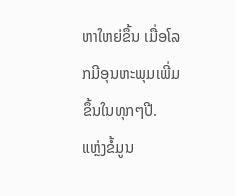ຫາໃຫຍ່ຂຶ້ນ ເມື່ອໂລກມີອຸນຫະພຸມເພີ່ມຂຶ້ນໃນທຸກໆປີ.
ແຫຼ່ງຂໍ້ມູນ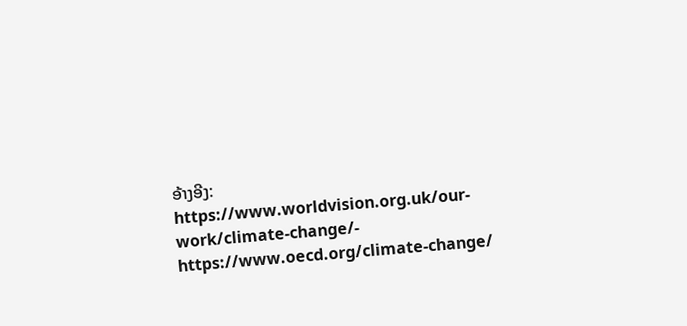ອ້າງອີງ:
https://www.worldvision.org.uk/our-work/climate-change/- https://www.oecd.org/climate-change/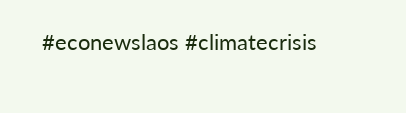#econewslaos #climatecrisis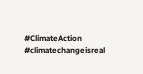#ClimateAction #climatechangeisreal